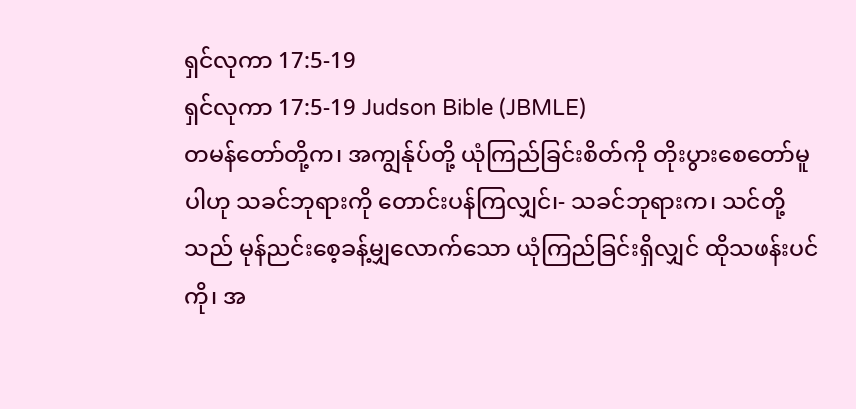ရှင်လုကာ 17:5-19
ရှင်လုကာ 17:5-19 Judson Bible (JBMLE)
တမန်တော်တို့က၊ အကျွန်ုပ်တို့ ယုံကြည်ခြင်းစိတ်ကို တိုးပွားစေတော်မူပါဟု သခင်ဘုရားကို တောင်းပန်ကြလျှင်၊- သခင်ဘုရားက၊ သင်တို့သည် မုန်ညင်းစေ့ခန့်မျှလောက်သော ယုံကြည်ခြင်းရှိလျှင် ထိုသဖန်းပင်ကို၊ အ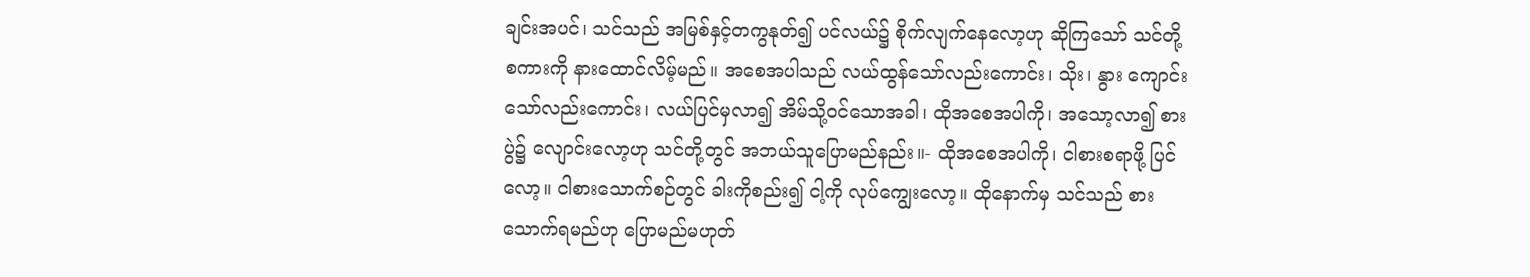ချင်းအပင်၊ သင်သည် အမြစ်နှင့်တကွနုတ်၍ ပင်လယ်၌ စိုက်လျက်နေလော့ဟု ဆိုကြသော် သင်တို့စကားကို နားထောင်လိမ့်မည်။ အစေအပါသည် လယ်ထွန်သော်လည်းကောင်း၊ သိုး၊ နွား ကျောင်းသော်လည်းကောင်း၊ လယ်ပြင်မှလာ၍ အိမ်သို့ဝင်သောအခါ၊ ထိုအစေအပါကို၊ အသော့လာ၍ စားပွဲ၌ လျောင်းလော့ဟု သင်တို့တွင် အဘယ်သူပြောမည်နည်း။- ထိုအစေအပါကို၊ ငါစားစရာဖို့ ပြင်လော့။ ငါစားသောက်စဉ်တွင် ခါးကိုစည်း၍ ငါ့ကို လုပ်ကျွေးလော့။ ထိုနောက်မှ သင်သည် စားသောက်ရမည်ဟု ပြောမည်မဟုတ်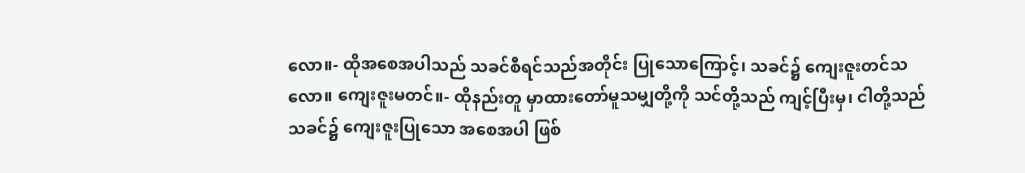လော။- ထိုအစေအပါသည် သခင်စီရင်သည်အတိုင်း ပြုသောကြောင့်၊ သခင်၌ ကျေးဇူးတင်သလော။ ကျေးဇူးမတင်။- ထိုနည်းတူ မှာထားတော်မူသမျှတို့ကို သင်တို့သည် ကျင့်ပြီးမှ၊ ငါတို့သည် သခင်၌ ကျေးဇူးပြုသော အစေအပါ ဖြစ်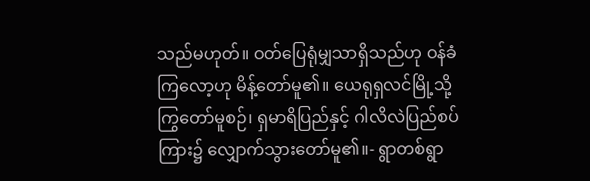သည်မဟုတ်။ ဝတ်ပြေရုံမျှသာရှိသည်ဟု ဝန်ခံကြလော့ဟု မိန့်တော်မူ၏။ ယေရုရှလင်မြို့သို့ ကြွတော်မူစဉ်၊ ရှမာရိပြည်နှင့် ဂါလိလဲပြည်စပ်ကြား၌ လျှောက်သွားတော်မူ၏။- ရွာတစ်ရွာ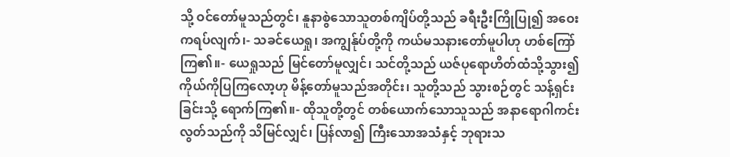သို့ ဝင်တော်မူသည်တွင်၊ နူနာစွဲသောသူတစ်ကျိပ်တို့သည် ခရီးဦးကြိုပြု၍ အဝေးကရပ်လျက်၊- သခင်ယေရှု၊ အကျွန်ုပ်တို့ကို ကယ်မသနားတော်မူပါဟု ဟစ်ကြော်ကြ၏။- ယေရှုသည် မြင်တော်မူလျှင်၊ သင်တို့သည် ယဇ်ပုရောဟိတ်ထံသို့သွား၍ ကိုယ်ကိုပြကြလော့ဟု မိန့်တော်မူသည်အတိုင်း၊ သူတို့သည် သွားစဉ်တွင် သန့်ရှင်းခြင်းသို့ ရောက်ကြ၏။- ထိုသူတို့တွင် တစ်ယောက်သောသူသည် အနာရောဂါကင်းလွတ်သည်ကို သိမြင်လျှင်၊ ပြန်လာ၍ ကြီးသောအသံနှင့် ဘုရားသ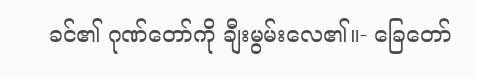ခင်၏ ဂုဏ်တော်ကို ချီးမွမ်းလေ၏။- ခြေတော်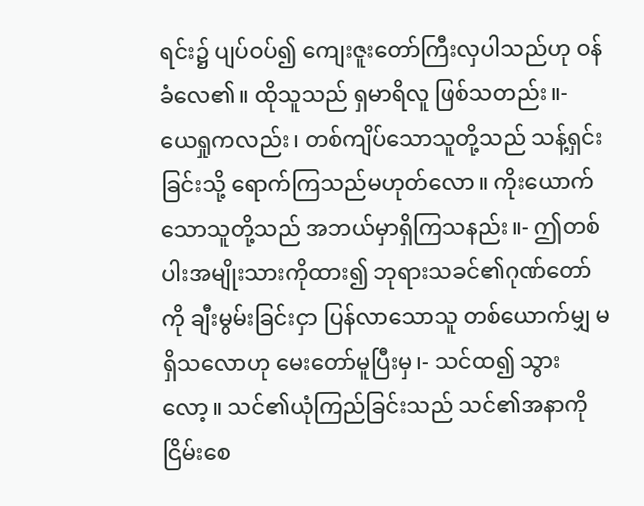ရင်း၌ ပျပ်ဝပ်၍ ကျေးဇူးတော်ကြီးလှပါသည်ဟု ဝန်ခံလေ၏။ ထိုသူသည် ရှမာရိလူ ဖြစ်သတည်း။- ယေရှုကလည်း၊ တစ်ကျိပ်သောသူတို့သည် သန့်ရှင်းခြင်းသို့ ရောက်ကြသည်မဟုတ်လော။ ကိုးယောက်သောသူတို့သည် အဘယ်မှာရှိကြသနည်း။- ဤတစ်ပါးအမျိုးသားကိုထား၍ ဘုရားသခင်၏ဂုဏ်တော်ကို ချီးမွမ်းခြင်းငှာ ပြန်လာသောသူ တစ်ယောက်မျှ မရှိသလောဟု မေးတော်မူပြီးမှ၊- သင်ထ၍ သွားလော့။ သင်၏ယုံကြည်ခြင်းသည် သင်၏အနာကိုငြိမ်းစေ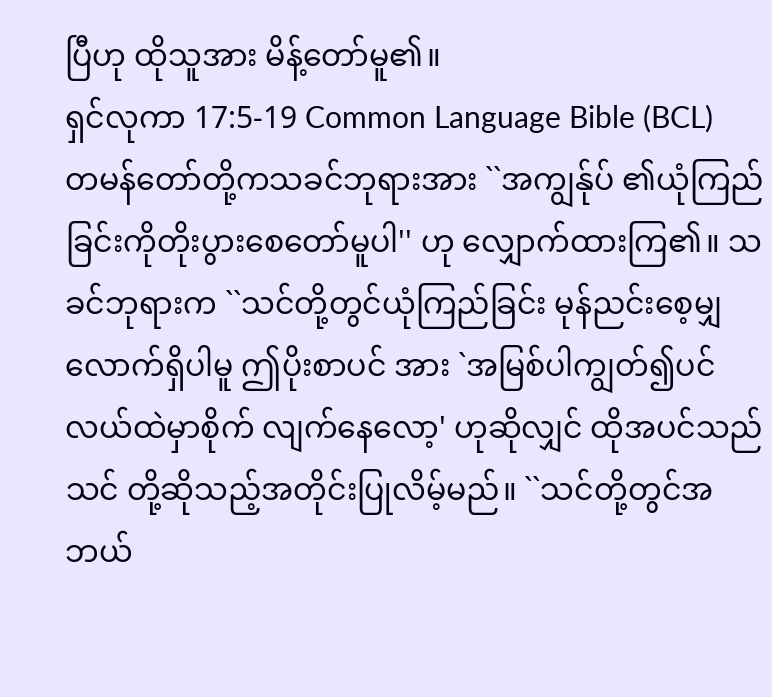ပြီဟု ထိုသူအား မိန့်တော်မူ၏။
ရှင်လုကာ 17:5-19 Common Language Bible (BCL)
တမန်တော်တို့ကသခင်ဘုရားအား ``အကျွန်ုပ် ၏ယုံကြည်ခြင်းကိုတိုးပွားစေတော်မူပါ'' ဟု လျှောက်ထားကြ၏။ သခင်ဘုရားက ``သင်တို့တွင်ယုံကြည်ခြင်း မုန်ညင်းစေ့မျှလောက်ရှိပါမူ ဤပိုးစာပင် အား `အမြစ်ပါကျွတ်၍ပင်လယ်ထဲမှာစိုက် လျက်နေလော့' ဟုဆိုလျှင် ထိုအပင်သည်သင် တို့ဆိုသည့်အတိုင်းပြုလိမ့်မည်။ ``သင်တို့တွင်အဘယ်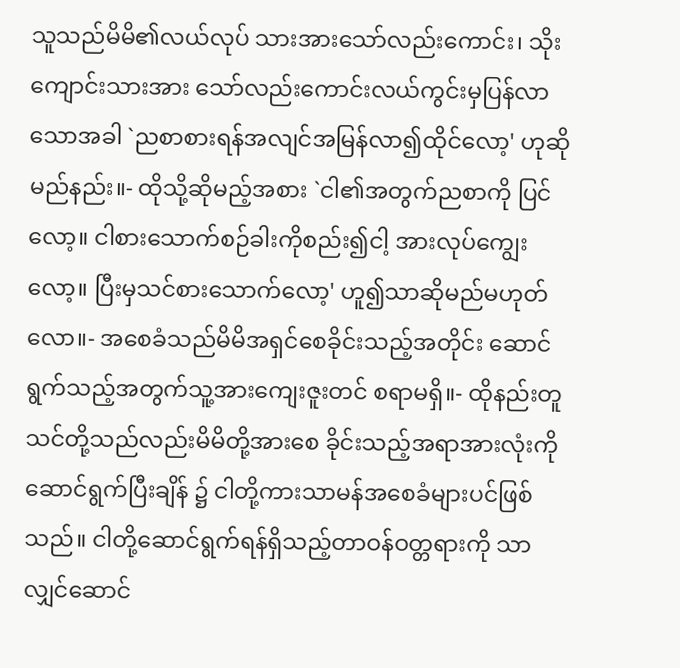သူသည်မိမိ၏လယ်လုပ် သားအားသော်လည်းကောင်း၊ သိုးကျောင်းသားအား သော်လည်းကောင်းလယ်ကွင်းမှပြန်လာသောအခါ `ညစာစားရန်အလျင်အမြန်လာ၍ထိုင်လော့' ဟုဆိုမည်နည်း။- ထိုသို့ဆိုမည့်အစား `ငါ၏အတွက်ညစာကို ပြင်လော့။ ငါစားသောက်စဉ်ခါးကိုစည်း၍ငါ့ အားလုပ်ကျွေးလော့။ ပြီးမှသင်စားသောက်လော့' ဟူ၍သာဆိုမည်မဟုတ်လော။- အစေခံသည်မိမိအရှင်စေခိုင်းသည့်အတိုင်း ဆောင်ရွက်သည့်အတွက်သူ့အားကျေးဇူးတင် စရာမရှိ။- ထိုနည်းတူသင်တို့သည်လည်းမိမိတို့အားစေ ခိုင်းသည့်အရာအားလုံးကိုဆောင်ရွက်ပြီးချိန် ၌ ငါတို့ကားသာမန်အစေခံများပင်ဖြစ်သည်။ ငါတို့ဆောင်ရွက်ရန်ရှိသည့်တာဝန်ဝတ္တရားကို သာလျှင်ဆောင်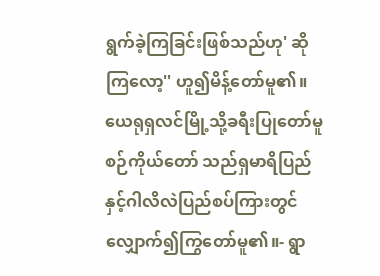ရွက်ခဲ့ကြခြင်းဖြစ်သည်ဟု' ဆို ကြလော့'' ဟူ၍မိန့်တော်မူ၏။ ယေရုရှလင်မြို့သို့ခရီးပြုတော်မူစဉ်ကိုယ်တော် သည်ရှမာရိပြည်နှင့်ဂါလိလဲပြည်စပ်ကြားတွင် လျှောက်၍ကြွတော်မူ၏။- ရွာ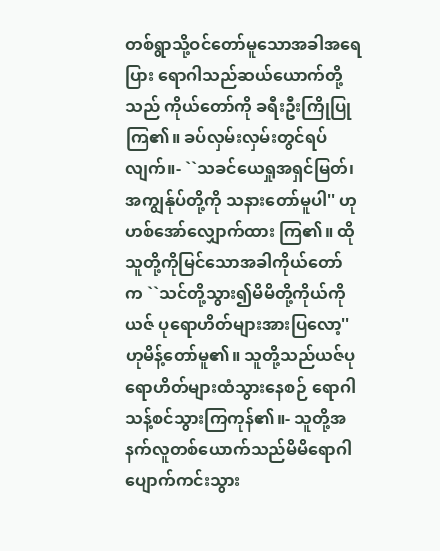တစ်ရွာသို့ဝင်တော်မူသောအခါအရေပြား ရောဂါသည်ဆယ်ယောက်တို့သည် ကိုယ်တော်ကို ခရီးဦးကြိုပြုကြ၏။ ခပ်လှမ်းလှမ်းတွင်ရပ် လျက်။- ``သခင်ယေရှုအရှင်မြတ်၊ အကျွန်ုပ်တို့ကို သနားတော်မူပါ'' ဟုဟစ်အော်လျှောက်ထား ကြ၏။ ထိုသူတို့ကိုမြင်သောအခါကိုယ်တော် က ``သင်တို့သွား၍မိမိတို့ကိုယ်ကိုယဇ် ပုရောဟိတ်များအားပြလော့'' ဟုမိန့်တော်မူ၏။ သူတို့သည်ယဇ်ပုရောဟိတ်များထံသွားနေစဉ် ရောဂါသန့်စင်သွားကြကုန်၏။- သူတို့အနက်လူတစ်ယောက်သည်မိမိရောဂါ ပျောက်ကင်းသွား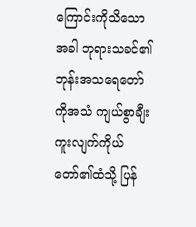ကြောင်းကိုသိသောအခါ ဘုရားသခင်၏ဘုန်းအသရေတော်ကိုအသံ ကျယ်စွာချီးကူးလျက်ကိုယ်တော်၏ထံသို့ ပြန်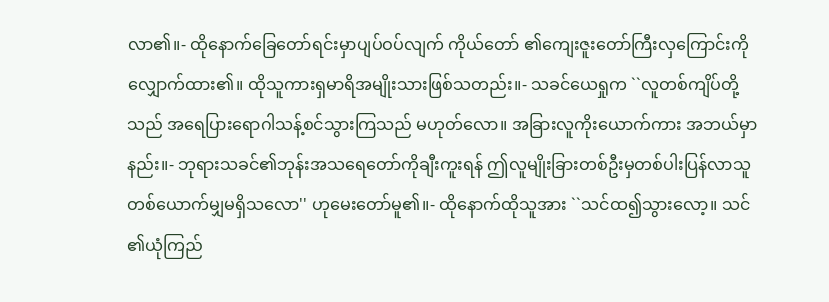လာ၏။- ထိုနောက်ခြေတော်ရင်းမှာပျပ်ဝပ်လျက် ကိုယ်တော် ၏ကျေးဇူးတော်ကြီးလှကြောင်းကိုလျှောက်ထား၏။ ထိုသူကားရှမာရိအမျိုးသားဖြစ်သတည်း။- သခင်ယေရှုက ``လူတစ်ကျိပ်တို့သည် အရေပြားရောဂါသန့်စင်သွားကြသည် မဟုတ်လော။ အခြားလူကိုးယောက်ကား အဘယ်မှာနည်း။- ဘုရားသခင်၏ဘုန်းအသရေတော်ကိုချီးကူးရန် ဤလူမျိုးခြားတစ်ဦးမှတစ်ပါးပြန်လာသူ တစ်ယောက်မျှမရှိသလော'' ဟုမေးတော်မူ၏။- ထိုနောက်ထိုသူအား ``သင်ထ၍သွားလော့။ သင် ၏ယုံကြည်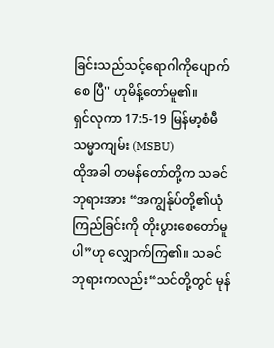ခြင်းသည်သင့်ရောဂါကိုပျောက်စေ ပြီ'' ဟုမိန့်တော်မူ၏။
ရှင်လုကာ 17:5-19 မြန်မာ့စံမီသမ္မာကျမ်း (MSBU)
ထိုအခါ တမန်တော်တို့က သခင်ဘုရားအား “အကျွန်ုပ်တို့၏ယုံကြည်ခြင်းကို တိုးပွားစေတော်မူပါ”ဟု လျှောက်ကြ၏။ သခင်ဘုရားကလည်း“သင်တို့တွင် မုန်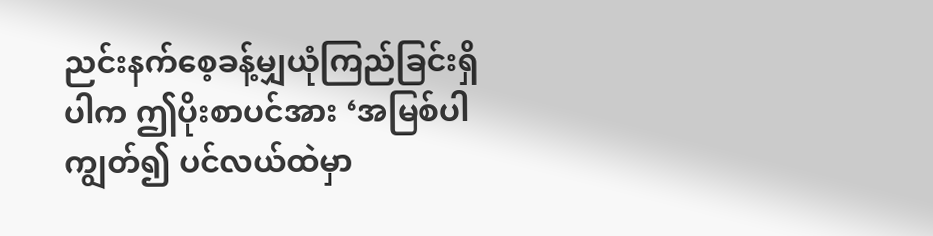ညင်းနက်စေ့ခန့်မျှယုံကြည်ခြင်းရှိပါက ဤပိုးစာပင်အား ‘အမြစ်ပါကျွတ်၍ ပင်လယ်ထဲမှာ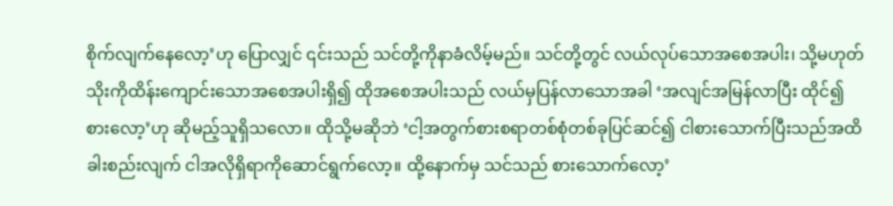စိုက်လျက်နေလော့’ဟု ပြောလျှင် ၎င်းသည် သင်တို့ကိုနာခံလိမ့်မည်။ သင်တို့တွင် လယ်လုပ်သောအစေအပါး၊ သို့မဟုတ် သိုးကိုထိန်းကျောင်းသောအစေအပါးရှိ၍ ထိုအစေအပါးသည် လယ်မှပြန်လာသောအခါ ‘အလျင်အမြန်လာပြီး ထိုင်၍စားလော့’ဟု ဆိုမည့်သူရှိသလော။ ထိုသို့မဆိုဘဲ ‘ငါ့အတွက်စားစရာတစ်စုံတစ်ခုပြင်ဆင်၍ ငါစားသောက်ပြီးသည်အထိ ခါးစည်းလျက် ငါအလိုရှိရာကိုဆောင်ရွက်လော့။ ထို့နောက်မှ သင်သည် စားသောက်လော့’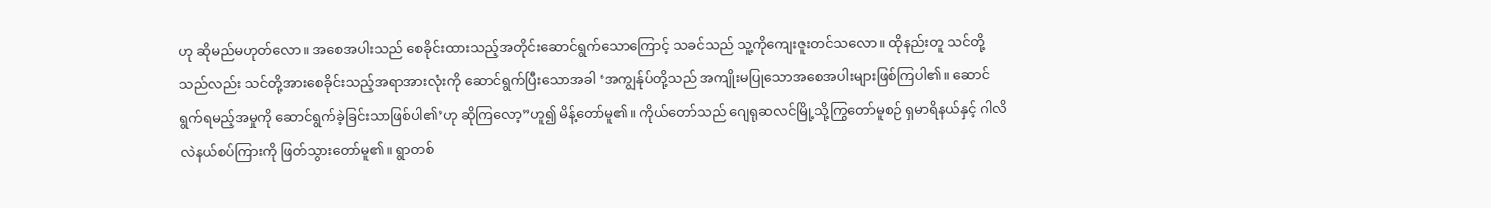ဟု ဆိုမည်မဟုတ်လော။ အစေအပါးသည် စေခိုင်းထားသည့်အတိုင်းဆောင်ရွက်သောကြောင့် သခင်သည် သူ့ကိုကျေးဇူးတင်သလော။ ထိုနည်းတူ သင်တို့သည်လည်း သင်တို့အားစေခိုင်းသည့်အရာအားလုံးကို ဆောင်ရွက်ပြီးသောအခါ ‘အကျွန်ုပ်တို့သည် အကျိုးမပြုသောအစေအပါးများဖြစ်ကြပါ၏။ ဆောင်ရွက်ရမည့်အမှုကို ဆောင်ရွက်ခဲ့ခြင်းသာဖြစ်ပါ၏’ဟု ဆိုကြလော့”ဟူ၍ မိန့်တော်မူ၏။ ကိုယ်တော်သည် ဂျေရုဆလင်မြို့သို့ကြွတော်မူစဉ် ရှမာရိနယ်နှင့် ဂါလိလဲနယ်စပ်ကြားကို ဖြတ်သွားတော်မူ၏။ ရွာတစ်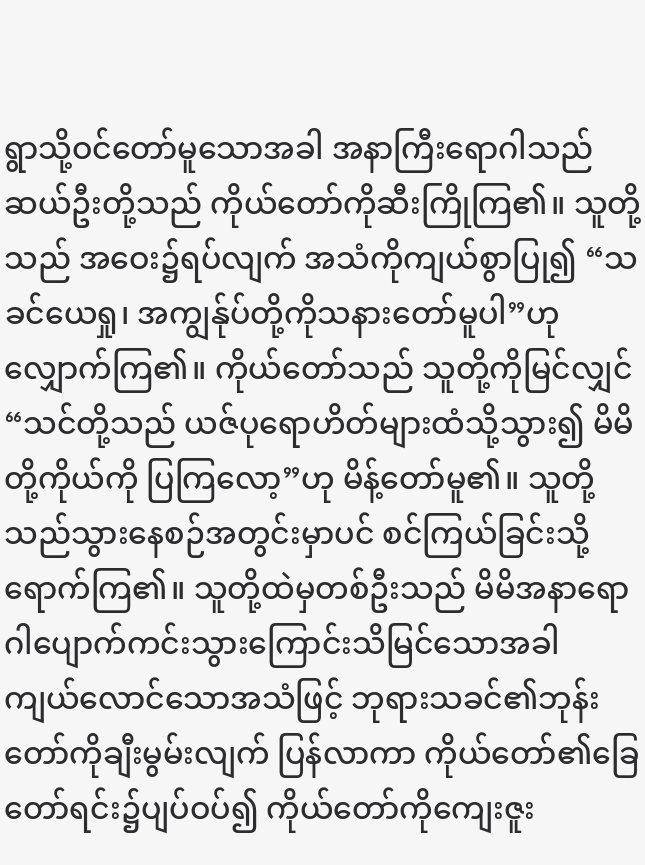ရွာသို့ဝင်တော်မူသောအခါ အနာကြီးရောဂါသည်ဆယ်ဦးတို့သည် ကိုယ်တော်ကိုဆီးကြိုကြ၏။ သူတို့သည် အဝေး၌ရပ်လျက် အသံကိုကျယ်စွာပြု၍ “သခင်ယေရှု၊ အကျွန်ုပ်တို့ကိုသနားတော်မူပါ”ဟု လျှောက်ကြ၏။ ကိုယ်တော်သည် သူတို့ကိုမြင်လျှင်“သင်တို့သည် ယဇ်ပုရောဟိတ်များထံသို့သွား၍ မိမိတို့ကိုယ်ကို ပြကြလော့”ဟု မိန့်တော်မူ၏။ သူတို့သည်သွားနေစဉ်အတွင်းမှာပင် စင်ကြယ်ခြင်းသို့ရောက်ကြ၏။ သူတို့ထဲမှတစ်ဦးသည် မိမိအနာရောဂါပျောက်ကင်းသွားကြောင်းသိမြင်သောအခါ ကျယ်လောင်သောအသံဖြင့် ဘုရားသခင်၏ဘုန်းတော်ကိုချီးမွမ်းလျက် ပြန်လာကာ ကိုယ်တော်၏ခြေတော်ရင်း၌ပျပ်ဝပ်၍ ကိုယ်တော်ကိုကျေးဇူး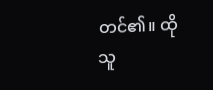တင်၏။ ထိုသူ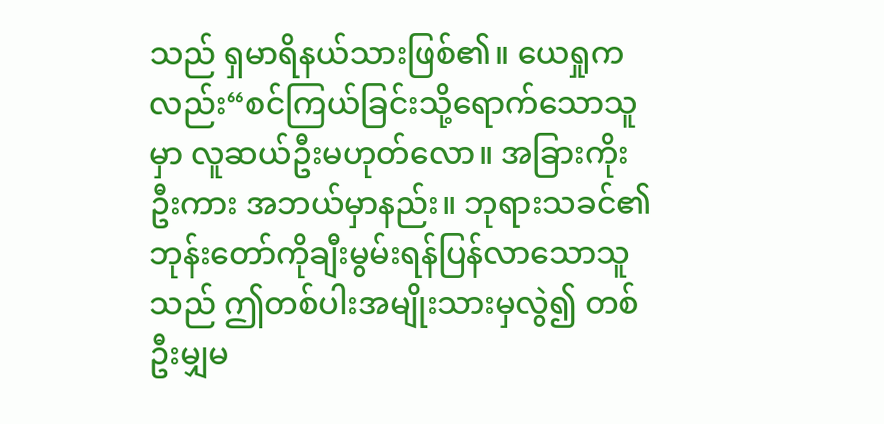သည် ရှမာရိနယ်သားဖြစ်၏။ ယေရှုကလည်း“စင်ကြယ်ခြင်းသို့ရောက်သောသူမှာ လူဆယ်ဦးမဟုတ်လော။ အခြားကိုးဦးကား အဘယ်မှာနည်း။ ဘုရားသခင်၏ဘုန်းတော်ကိုချီးမွမ်းရန်ပြန်လာသောသူသည် ဤတစ်ပါးအမျိုးသားမှလွဲ၍ တစ်ဦးမျှမ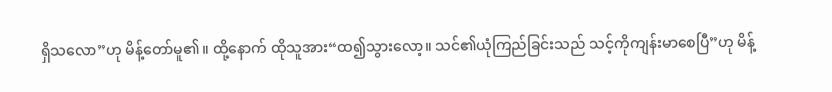ရှိသလော”ဟု မိန့်တော်မူ၏။ ထို့နောက် ထိုသူအား“ထ၍သွားလော့။ သင်၏ယုံကြည်ခြင်းသည် သင့်ကိုကျန်းမာစေပြီ”ဟု မိန့်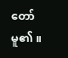တော်မူ၏။